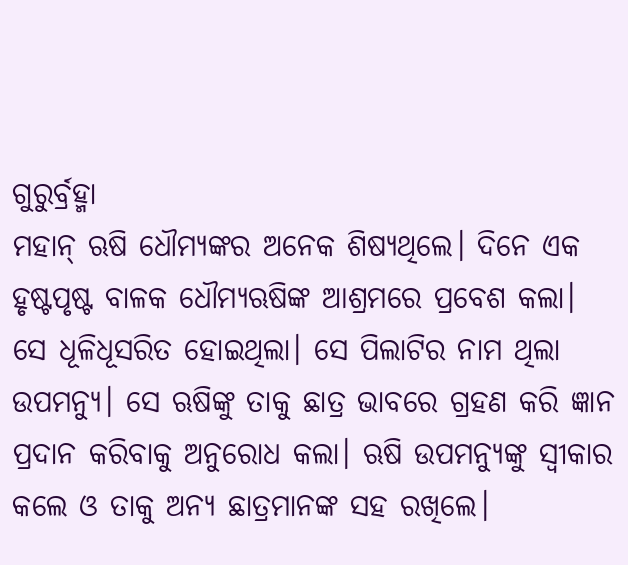ଗୁରୁର୍ବ୍ରହ୍ମା
ମହାନ୍ ଋଷି ଧୌମ୍ୟଙ୍କର ଅନେକ ଶିଷ୍ୟଥିଲେ। ଦିନେ ଏକ ହୃଷ୍ଟପୃଷ୍ଟ ବାଳକ ଧୌମ୍ୟଋଷିଙ୍କ ଆଶ୍ରମରେ ପ୍ରବେଶ କଲା। ସେ ଧୂଳିଧୂସରିତ ହୋଇଥିଲା। ସେ ପିଲାଟିର ନାମ ଥିଲା ଉପମନ୍ୟୁ। ସେ ଋଷିଙ୍କୁ ତାକୁ ଛାତ୍ର ଭାବରେ ଗ୍ରହଣ କରି ଜ୍ଞାନ ପ୍ରଦାନ କରିବାକୁ ଅନୁରୋଧ କଲା। ଋଷି ଉପମନ୍ୟୁଙ୍କୁ ସ୍ୱୀକାର କଲେ ଓ ତାକୁ ଅନ୍ୟ ଛାତ୍ରମାନଙ୍କ ସହ ରଖିଲେ।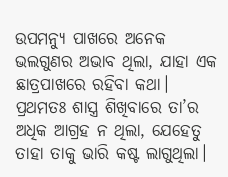ଉପମନ୍ୟୁ ପାଖରେ ଅନେକ ଭଲଗୁଣର ଅଭାବ ଥିଲା, ଯାହା ଏକ ଛାତ୍ରପାଖରେ ରହିବା କଥା। ପ୍ରଥମତଃ ଶାସ୍ତ୍ର ଶିଖିବାରେ ତା’ର ଅଧିକ ଆଗ୍ରହ ନ ଥିଲା, ଯେହେତୁ ତାହା ତାକୁ ଭାରି କଷ୍ଟ ଲାଗୁଥିଲା।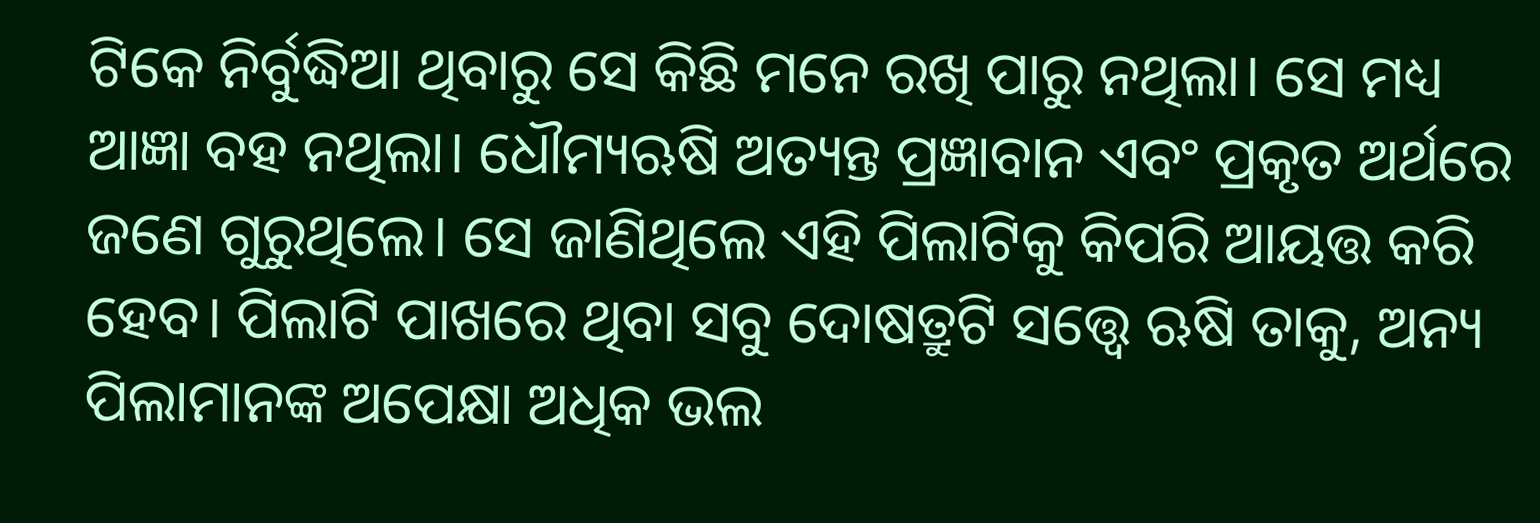ଟିକେ ନିର୍ବୁଦ୍ଧିଆ ଥିବାରୁ ସେ କିଛି ମନେ ରଖି ପାରୁ ନଥିଲା। ସେ ମଧ୍ୟ ଆଜ୍ଞା ବହ ନଥିଲା। ଧୌମ୍ୟଋଷି ଅତ୍ୟନ୍ତ ପ୍ରଜ୍ଞାବାନ ଏବଂ ପ୍ରକୃତ ଅର୍ଥରେ ଜଣେ ଗୁରୁଥିଲେ। ସେ ଜାଣିଥିଲେ ଏହି ପିଲାଟିକୁ କିପରି ଆୟତ୍ତ କରି ହେବ। ପିଲାଟି ପାଖରେ ଥିବା ସବୁ ଦୋଷତ୍ରୁଟି ସତ୍ତ୍ୱେ ଋଷି ତାକୁ, ଅନ୍ୟ ପିଲାମାନଙ୍କ ଅପେକ୍ଷା ଅଧିକ ଭଲ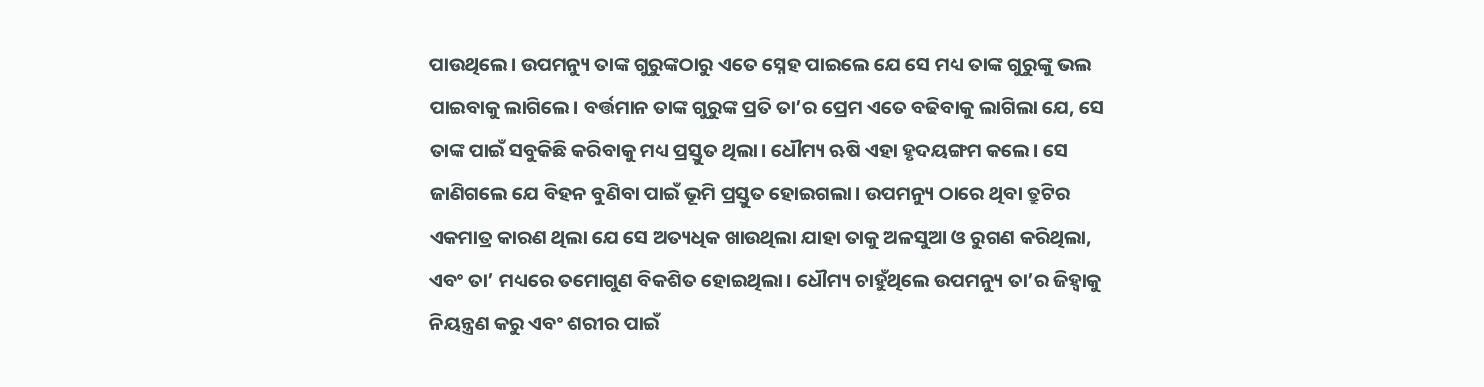ପାଉଥିଲେ। ଉପମନ୍ୟୁ ତାଙ୍କ ଗୁରୁଙ୍କଠାରୁ ଏତେ ସ୍ନେହ ପାଇଲେ ଯେ ସେ ମଧ୍ୟ ତାଙ୍କ ଗୁରୁଙ୍କୁ ଭଲ ପାଇବାକୁ ଲାଗିଲେ। ବର୍ତ୍ତମାନ ତାଙ୍କ ଗୁରୁଙ୍କ ପ୍ରତି ତା’ର ପ୍ରେମ ଏତେ ବଢିବାକୁ ଲାଗିଲା ଯେ, ସେ ତାଙ୍କ ପାଇଁ ସବୁକିଛି କରିବାକୁ ମଧ୍ୟ ପ୍ରସ୍ତୁତ ଥିଲା। ଧୌମ୍ୟ ଋଷି ଏହା ହୃଦୟଙ୍ଗମ କଲେ। ସେ ଜାଣିଗଲେ ଯେ ବିହନ ବୁଣିବା ପାଇଁ ଭୂମି ପ୍ରସ୍ତୁତ ହୋଇଗଲା। ଉପମନ୍ୟୁ ଠାରେ ଥିବା ତ୍ରୁଟିର ଏକମାତ୍ର କାରଣ ଥିଲା ଯେ ସେ ଅତ୍ୟଧିକ ଖାଉଥିଲା ଯାହା ତାକୁ ଅଳସୁଆ ଓ ରୁଗଣ କରିଥିଲା, ଏବଂ ତା’ ମଧ୍ୟରେ ତମୋଗୁଣ ବିକଶିତ ହୋଇଥିଲା। ଧୌମ୍ୟ ଚାହୁଁଥିଲେ ଉପମନ୍ୟୁ ତା’ର ଜିହ୍ୱାକୁ ନିୟନ୍ତ୍ରଣ କରୁ ଏବଂ ଶରୀର ପାଇଁ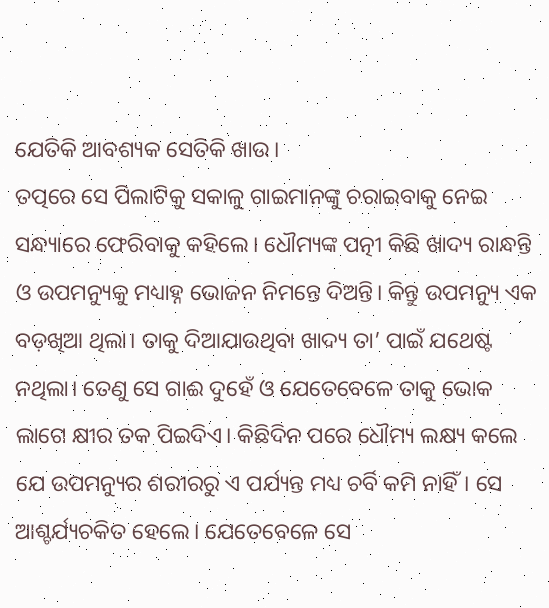ଯେତିକି ଆବଶ୍ୟକ ସେତିକି ଖାଉ।
ତତ୍ପରେ ସେ ପିଲାଟିକୁ ସକାଳୁ ଗାଇମାନଙ୍କୁ ଚରାଇବାକୁ ନେଇ ସନ୍ଧ୍ୟାରେ ଫେରିବାକୁ କହିଲେ। ଧୌମ୍ୟଙ୍କ ପତ୍ନୀ କିଛି ଖାଦ୍ୟ ରାନ୍ଧନ୍ତି ଓ ଉପମନ୍ୟୁକୁ ମଧ୍ୟାହ୍ନ ଭୋଜନ ନିମନ୍ତେ ଦିଅନ୍ତି। କିନ୍ତୁ ଉପମନ୍ୟୁ ଏକ ବଡ଼ଖିଆ ଥିଲା। ତାକୁ ଦିଆଯାଉଥିବା ଖାଦ୍ୟ ତା’ ପାଇଁ ଯଥେଷ୍ଟ ନଥିଲା। ତେଣୁ ସେ ଗାଈ ଦୁହେଁ ଓ ଯେତେବେଳେ ତାକୁ ଭୋକ ଲାଗେ କ୍ଷୀର ତକ ପିଇଦିଏ। କିଛିଦିନ ପରେ ଧୌମ୍ୟ ଲକ୍ଷ୍ୟ କଲେ ଯେ ଉପମନ୍ୟୁର ଶରୀରରୁ ଏ ପର୍ଯ୍ୟନ୍ତ ମଧ୍ୟ ଚର୍ବି କମି ନାହିଁ। ସେ ଆଶ୍ଚର୍ଯ୍ୟଚକିତ ହେଲେ। ଯେତେବେଳେ ସେ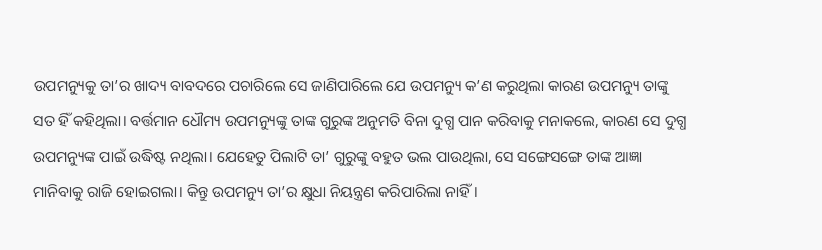ଉପମନ୍ୟୁକୁ ତା’ର ଖାଦ୍ୟ ବାବଦରେ ପଚାରିଲେ ସେ ଜାଣିପାରିଲେ ଯେ ଉପମନ୍ୟୁ କ’ଣ କରୁଥିଲା କାରଣ ଉପମନ୍ୟୁ ତାଙ୍କୁ ସତ ହିଁ କହିଥିଲା। ବର୍ତ୍ତମାନ ଧୌମ୍ୟ ଉପମନ୍ୟୁଙ୍କୁ ତାଙ୍କ ଗୁରୁଙ୍କ ଅନୁମତି ବିନା ଦୁଗ୍ଧ ପାନ କରିବାକୁ ମନାକଲେ, କାରଣ ସେ ଦୁଗ୍ଧ ଉପମନ୍ୟୁଙ୍କ ପାଇଁ ଉଦ୍ଧିଷ୍ଟ ନଥିଲା। ଯେହେତୁ ପିଲାଟି ତା’ ଗୁରୁଙ୍କୁ ବହୁତ ଭଲ ପାଉଥିଲା, ସେ ସଙ୍ଗେସଙ୍ଗେ ତାଙ୍କ ଆଜ୍ଞା ମାନିବାକୁ ରାଜି ହୋଇଗଲା। କିନ୍ତୁ ଉପମନ୍ୟୁ ତା’ର କ୍ଷୁଧା ନିୟନ୍ତ୍ରଣ କରିପାରିଲା ନାହିଁ।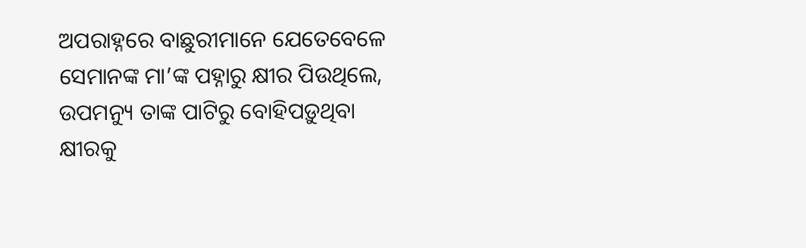ଅପରାହ୍ନରେ ବାଛୁରୀମାନେ ଯେତେବେଳେ ସେମାନଙ୍କ ମା’ଙ୍କ ପହ୍ନାରୁ କ୍ଷୀର ପିଉଥିଲେ, ଉପମନ୍ୟୁ ତାଙ୍କ ପାଟିରୁ ବୋହିପଡ଼ୁଥିବା କ୍ଷୀରକୁ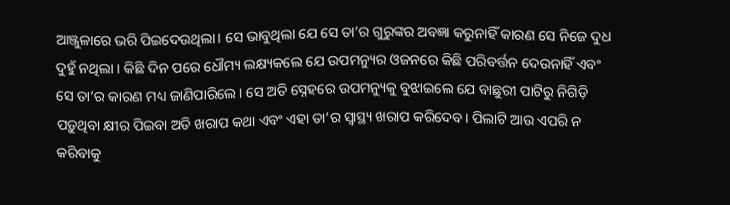ଆଞ୍ଜୁଳାରେ ଭରି ପିଇଦେଉଥିଲା। ସେ ଭାବୁଥିଲା ଯେ ସେ ତା’ର ଗୁରୁଙ୍କର ଅବଜ୍ଞା କରୁନାହିଁ କାରଣ ସେ ନିଜେ ଦୁଧ ଦୁହୁଁ ନଥିଲା । କିଛି ଦିନ ପରେ ଧୌମ୍ୟ ଲକ୍ଷ୍ୟକଲେ ଯେ ଉପମନ୍ୟୁର ଓଜନରେ କିଛି ପରିବର୍ତ୍ତନ ଦେଉନାହିଁ ଏବଂ ସେ ତା’ର କାରଣ ମଧ୍ୟ ଜାଣିପାରିଲେ। ସେ ଅତି ସ୍ନେହରେ ଉପମନ୍ୟୁକୁ ବୁଝାଇଲେ ଯେ ବାଛୁରୀ ପାଟିରୁ ନିଗିଡ଼ି ପଡ଼ୁଥିବା କ୍ଷୀର ପିଇବା ଅତି ଖରାପ କଥା ଏବଂ ଏହା ତା’ର ସ୍ୱାସ୍ଥ୍ୟ ଖରାପ କରିଦେବ। ପିଲାଟି ଆଉ ଏପରି ନ କରିବାକୁ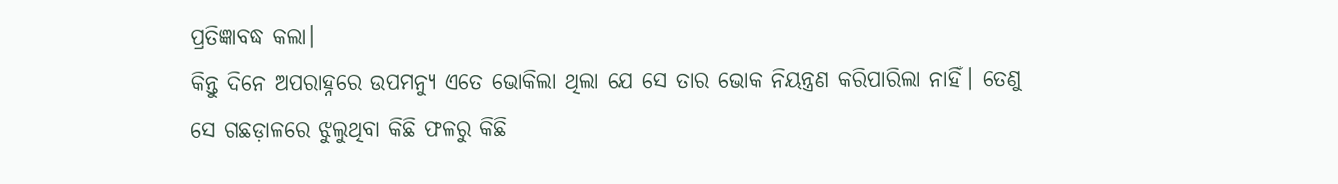ପ୍ରତିଜ୍ଞାବଦ୍ଧ କଲା।
କିନ୍ତୁ ଦିନେ ଅପରାହ୍ନରେ ଉପମନ୍ୟୁ ଏତେ ଭୋକିଲା ଥିଲା ଯେ ସେ ତାର ଭୋକ ନିୟନ୍ତ୍ରଣ କରିପାରିଲା ନାହିଁ। ତେଣୁ ସେ ଗଛଡ଼ାଳରେ ଝୁଲୁଥିବା କିଛି ଫଳରୁ କିଛି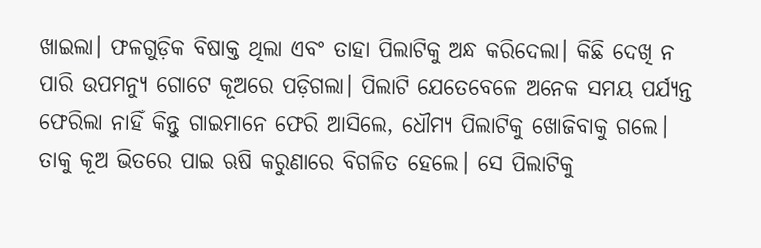ଖାଇଲା। ଫଳଗୁଡ଼ିକ ବିଷାକ୍ତ ଥିଲା ଏବଂ ତାହା ପିଲାଟିକୁ ଅନ୍ଧ କରିଦେଲା। କିଛି ଦେଖି ନ ପାରି ଉପମନ୍ୟୁ ଗୋଟେ କୂଅରେ ପଡ଼ିଗଲା। ପିଲାଟି ଯେତେବେଳେ ଅନେକ ସମୟ ପର୍ଯ୍ୟନ୍ତ ଫେରିଲା ନାହିଁ କିନ୍ତୁ ଗାଇମାନେ ଫେରି ଆସିଲେ, ଧୌମ୍ୟ ପିଲାଟିକୁ ଖୋଜିବାକୁ ଗଲେ। ତାକୁ କୂଅ ଭିତରେ ପାଇ ଋଷି କରୁଣାରେ ବିଗଳିତ ହେଲେ। ସେ ପିଲାଟିକୁ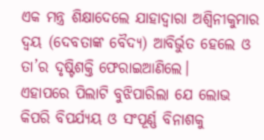ଏକ ମନ୍ତ୍ର ଶିକ୍ଷାଦେଲେ ଯାହାଦ୍ୱାରା ଅଶ୍ୱିନୀକୁମାର ଦ୍ୱୟ (ଦେବତାଙ୍କ ବୈଦ୍ୟ) ଆବିର୍ଭୁତ ହେଲେ ଓ ତା’ର ଦୃଷ୍ଟିଶକ୍ତି ଫେରାଇଆଣିଲେ।
ଏହାପରେ ପିଲାଟି ବୁଝିପାରିଲା ଯେ ଲୋଭ କିପରି ବିପର୍ଯ୍ୟୟ ଓ ସଂପୂର୍ଣ୍ଣ ବିନାଶକୁ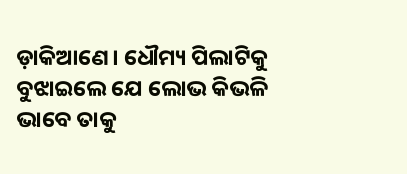ଡ଼ାକିଆଣେ। ଧୌମ୍ୟ ପିଲାଟିକୁ ବୁଝାଇଲେ ଯେ ଲୋଭ କିଭଳି ଭାବେ ତାକୁ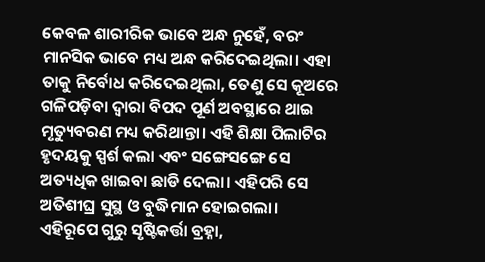କେବଳ ଶାରୀରିକ ଭାବେ ଅନ୍ଧ ନୁହେଁ, ବରଂ ମାନସିକ ଭାବେ ମଧ୍ୟ ଅନ୍ଧ କରିଦେଇଥିଲା। ଏହା ତାକୁ ନିର୍ବୋଧ କରିଦେଇଥିଲା, ତେଣୁ ସେ କୂଅରେ ଗଳିପଡ଼ିବା ଦ୍ଵାରା ବିପଦ ପୂର୍ଣ ଅବସ୍ଥାରେ ଥାଇ ମୃତ୍ୟୁବରଣ ମଧ୍ୟ କରିଥାନ୍ତା। ଏହି ଶିକ୍ଷା ପିଲାଟିର ହୃଦୟକୁ ସ୍ପର୍ଶ କଲା ଏବଂ ସଙ୍ଗେସଙ୍ଗେ ସେ ଅତ୍ୟଧିକ ଖାଇବା ଛାଡି ଦେଲା। ଏହିପରି ସେ ଅତିଶୀଘ୍ର ସୁସ୍ଥ ଓ ବୁଦ୍ଧିମାନ ହୋଇଗଲା।
ଏହିରୂପେ ଗୁରୁ ସୃଷ୍ଟିକର୍ତ୍ତା ବ୍ରହ୍ନା,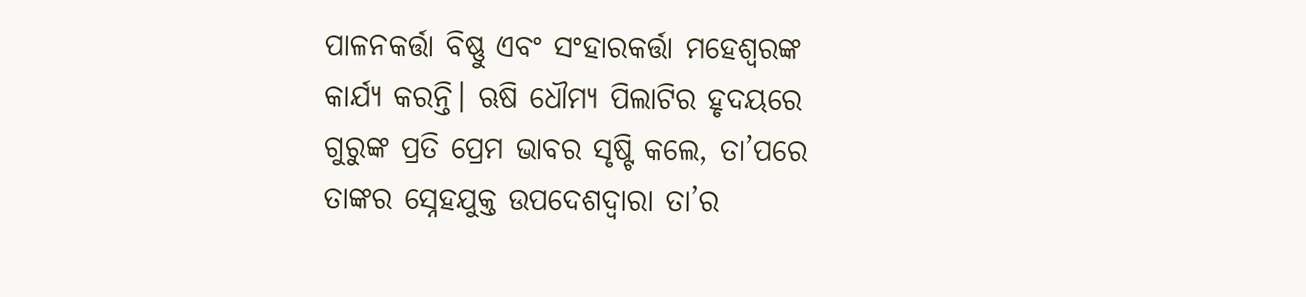ପାଳନକର୍ତ୍ତା ବିଷ୍ଣୁ ଏବଂ ସଂହାରକର୍ତ୍ତା ମହେଶ୍ୱରଙ୍କ କାର୍ଯ୍ୟ କରନ୍ତି। ଋଷି ଧୌମ୍ୟ ପିଲାଟିର ହୃଦୟରେ ଗୁରୁଙ୍କ ପ୍ରତି ପ୍ରେମ ଭାବର ସୃଷ୍ଟି କଲେ, ତା’ପରେ ତାଙ୍କର ସ୍ନେହଯୁକ୍ତ ଉପଦେଶଦ୍ୱାରା ତା’ର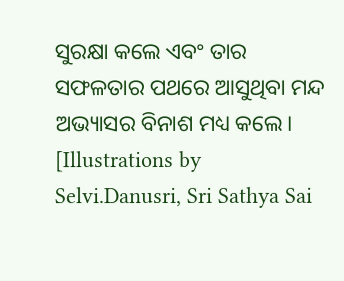ସୁରକ୍ଷା କଲେ ଏବଂ ତାର ସଫଳତାର ପଥରେ ଆସୁଥିବା ମନ୍ଦ ଅଭ୍ୟାସର ବିନାଶ ମଧ୍ୟ କଲେ।
[Illustrations by Selvi.Danusri, Sri Sathya Sai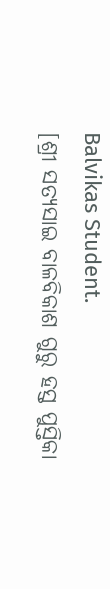Balvikas Student.
[ଶ୍ରୀ ସତ୍ୟସାଇ ବାଳବିକାଶ ଗୁରୁ ହସ୍ତ ପୁସ୍ତିକା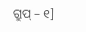ଗ୍ରୁପ୍ – ୧]